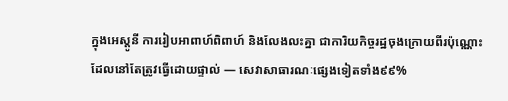ក្នុងអេស្តូនី ការរៀបអាពាហ៍ពិពាហ៍ និងលែងលះគ្នា ជាការិយកិច្ចរដ្ឋចុងក្រោយពីរប៉ុណ្ណោះ ដែលនៅតែត្រូវធ្វើដោយផ្ទាល់ — សេវាសាធារណៈផ្សេងទៀតទាំង៩៩%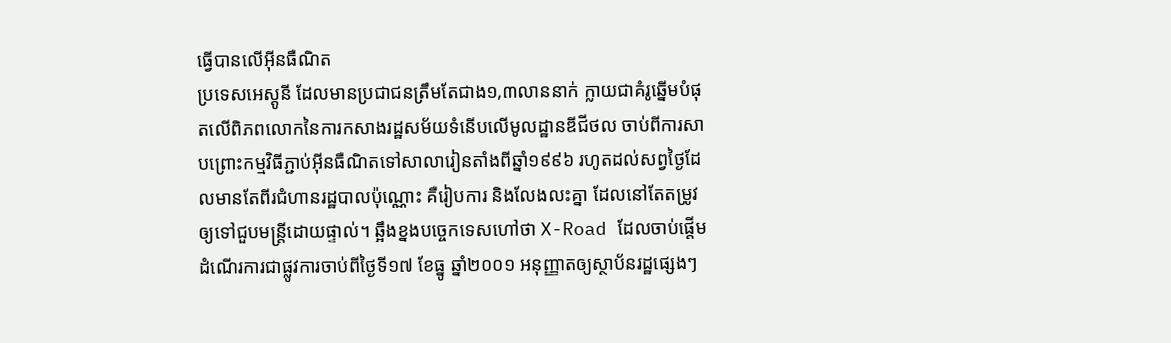ធ្វើបានលើអ៊ីនធឺណិត
ប្រទេសអេស្តូនី ដែលមានប្រជាជនត្រឹមតែជាង១,៣លាននាក់ ក្លាយជាគំរូឆ្នើមបំផុតលើពិភពលោកនៃការកសាងរដ្ឋសម័យទំនើបលើមូលដ្ឋានឌីជីថល ចាប់ពីការសាបព្រោះកម្មវិធីភ្ជាប់អ៊ីនធឺណិតទៅសាលារៀនតាំងពីឆ្នាំ១៩៩៦ រហូតដល់សព្វថ្ងៃដែលមានតែពីរជំហានរដ្ឋបាលប៉ុណ្ណោះ គឺរៀបការ និងលែងលះគ្នា ដែលនៅតែតម្រូវឲ្យទៅជួបមន្ត្រីដោយផ្ទាល់។ ឆ្អឹងខ្នងបច្ចេកទេសហៅថា X-Road ដែលចាប់ផ្តើមដំណើរការជាផ្លូវការចាប់ពីថ្ងៃទី១៧ ខែធ្នូ ឆ្នាំ២០០១ អនុញ្ញាតឲ្យស្ថាប័នរដ្ឋផ្សេងៗ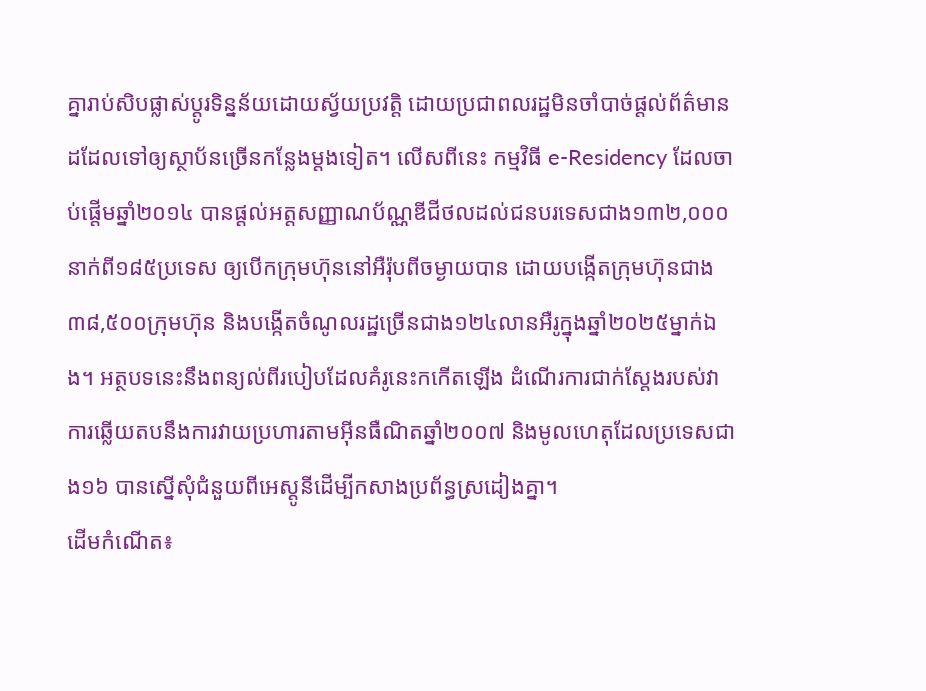គ្នារាប់សិបផ្លាស់ប្តូរទិន្នន័យដោយស្វ័យប្រវត្តិ ដោយប្រជាពលរដ្ឋមិនចាំបាច់ផ្តល់ព័ត៌មានដដែលទៅឲ្យស្ថាប័នច្រើនកន្លែងម្តងទៀត។ លើសពីនេះ កម្មវិធី e-Residency ដែលចាប់ផ្តើមឆ្នាំ២០១៤ បានផ្តល់អត្តសញ្ញាណប័ណ្ណឌីជីថលដល់ជនបរទេសជាង១៣២,០០០នាក់ពី១៨៥ប្រទេស ឲ្យបើកក្រុមហ៊ុននៅអឺរ៉ុបពីចម្ងាយបាន ដោយបង្កើតក្រុមហ៊ុនជាង៣៨,៥០០ក្រុមហ៊ុន និងបង្កើតចំណូលរដ្ឋច្រើនជាង១២៤លានអឺរូក្នុងឆ្នាំ២០២៥ម្នាក់ឯង។ អត្ថបទនេះនឹងពន្យល់ពីរបៀបដែលគំរូនេះកកើតឡើង ដំណើរការជាក់ស្តែងរបស់វា ការឆ្លើយតបនឹងការវាយប្រហារតាមអ៊ីនធឺណិតឆ្នាំ២០០៧ និងមូលហេតុដែលប្រទេសជាង១៦ បានស្នើសុំជំនួយពីអេស្តូនីដើម្បីកសាងប្រព័ន្ធស្រដៀងគ្នា។
ដើមកំណើត៖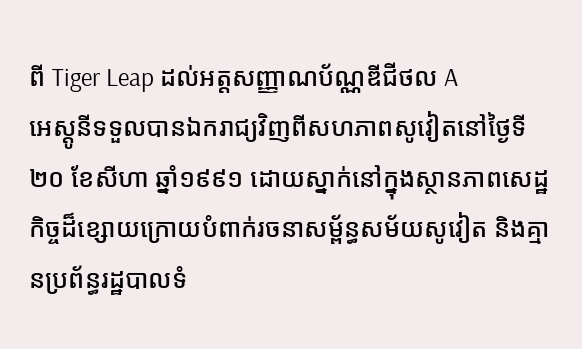ពី Tiger Leap ដល់អត្តសញ្ញាណប័ណ្ណឌីជីថល A
អេស្តូនីទទួលបានឯករាជ្យវិញពីសហភាពសូវៀតនៅថ្ងៃទី២០ ខែសីហា ឆ្នាំ១៩៩១ ដោយស្នាក់នៅក្នុងស្ថានភាពសេដ្ឋកិច្ចដ៏ខ្សោយក្រោយបំពាក់រចនាសម្ព័ន្ធសម័យសូវៀត និងគ្មានប្រព័ន្ធរដ្ឋបាលទំ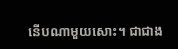នើបណាមួយសោះ។ ជាជាង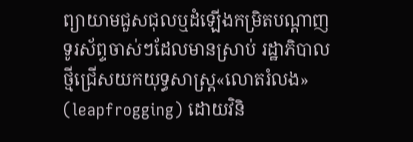ព្យាយាមជួសជុលឬដំឡើងកម្រិតបណ្តាញទូរស័ព្ទចាស់ៗដែលមានស្រាប់ រដ្ឋាភិបាលថ្មីជ្រើសយកយុទ្ធសាស្ត្រ«លោតរំលង» (leapfrogging) ដោយវិនិ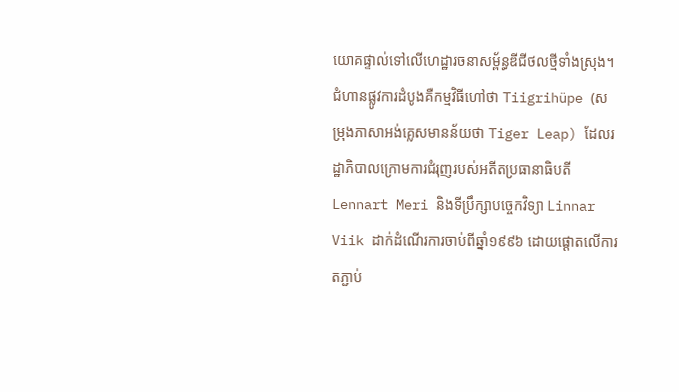យោគផ្ទាល់ទៅលើហេដ្ឋារចនាសម្ព័ន្ធឌីជីថលថ្មីទាំងស្រុង។ ជំហានផ្លូវការដំបូងគឺកម្មវិធីហៅថា Tiigrihüpe (សម្រុងភាសាអង់គ្លេសមានន័យថា Tiger Leap) ដែលរដ្ឋាភិបាលក្រោមការជំរុញរបស់អតីតប្រធានាធិបតី Lennart Meri និងទីប្រឹក្សាបច្ចេកវិទ្យា Linnar Viik ដាក់ដំណើរការចាប់ពីឆ្នាំ១៩៩៦ ដោយផ្តោតលើការតភ្ជាប់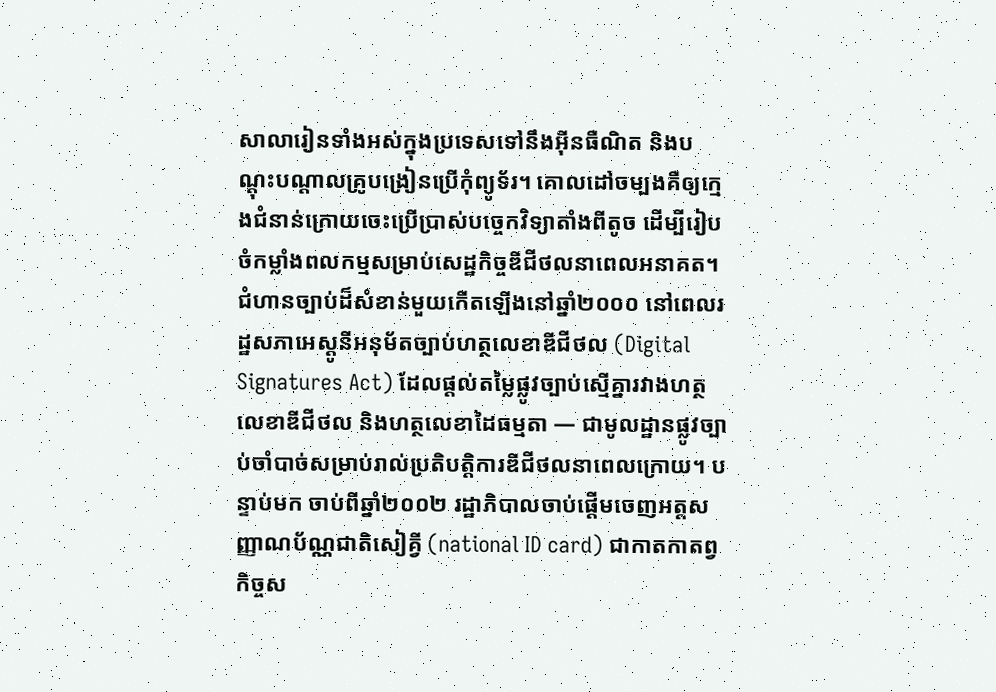សាលារៀនទាំងអស់ក្នុងប្រទេសទៅនឹងអ៊ីនធឺណិត និងបណ្តុះបណ្តាលគ្រូបង្រៀនប្រើកុំព្យូទ័រ។ គោលដៅចម្បងគឺឲ្យក្មេងជំនាន់ក្រោយចេះប្រើប្រាស់បច្ចេកវិទ្យាតាំងពីតូច ដើម្បីរៀបចំកម្លាំងពលកម្មសម្រាប់សេដ្ឋកិច្ចឌីជីថលនាពេលអនាគត។
ជំហានច្បាប់ដ៏សំខាន់មួយកើតឡើងនៅឆ្នាំ២០០០ នៅពេលរដ្ឋសភាអេស្តូនីអនុម័តច្បាប់ហត្ថលេខាឌីជីថល (Digital Signatures Act) ដែលផ្តល់តម្លៃផ្លូវច្បាប់ស្មើគ្នារវាងហត្ថលេខាឌីជីថល និងហត្ថលេខាដៃធម្មតា — ជាមូលដ្ឋានផ្លូវច្បាប់ចាំបាច់សម្រាប់រាល់ប្រតិបត្តិការឌីជីថលនាពេលក្រោយ។ បន្ទាប់មក ចាប់ពីឆ្នាំ២០០២ រដ្ឋាភិបាលចាប់ផ្តើមចេញអត្តសញ្ញាណប័ណ្ណជាតិសៀគ្វី (national ID card) ជាកាតកាតព្វកិច្ចស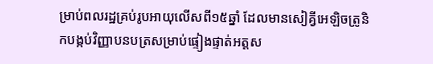ម្រាប់ពលរដ្ឋគ្រប់រូបអាយុលើសពី១៥ឆ្នាំ ដែលមានសៀគ្វីអេឡិចត្រូនិកបង្កប់វិញ្ញាបនបត្រសម្រាប់ផ្ទៀងផ្ទាត់អត្តស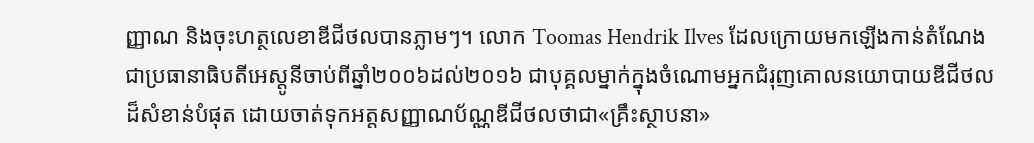ញ្ញាណ និងចុះហត្ថលេខាឌីជីថលបានភ្លាមៗ។ លោក Toomas Hendrik Ilves ដែលក្រោយមកឡើងកាន់តំណែងជាប្រធានាធិបតីអេស្តូនីចាប់ពីឆ្នាំ២០០៦ដល់២០១៦ ជាបុគ្គលម្នាក់ក្នុងចំណោមអ្នកជំរុញគោលនយោបាយឌីជីថលដ៏សំខាន់បំផុត ដោយចាត់ទុកអត្តសញ្ញាណប័ណ្ណឌីជីថលថាជា«គ្រឹះស្ថាបនា»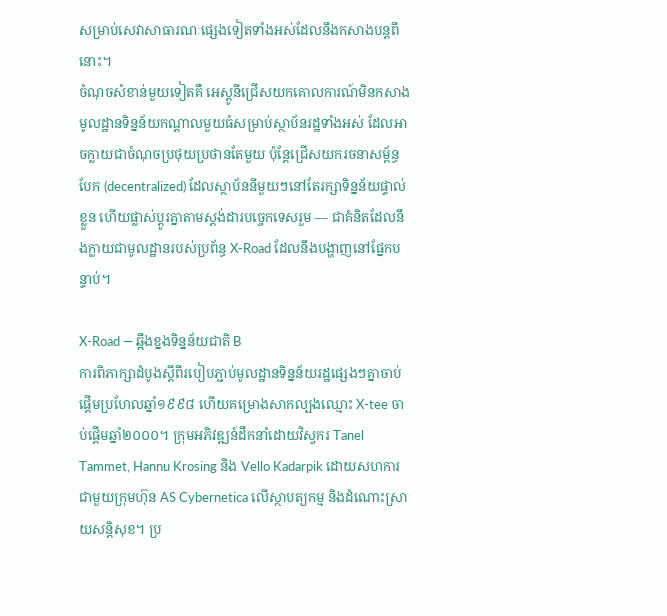សម្រាប់សេវាសាធារណៈផ្សេងទៀតទាំងអស់ដែលនឹងកសាងបន្តពីនោះ។
ចំណុចសំខាន់មួយទៀតគឺ អេស្តូនីជ្រើសយកគោលការណ៍មិនកសាងមូលដ្ឋានទិន្នន័យកណ្តាលមួយធំសម្រាប់ស្ថាប័នរដ្ឋទាំងអស់ ដែលអាចក្លាយជាចំណុចប្រថុយប្រថានតែមួយ ប៉ុន្តែជ្រើសយករចនាសម្ព័ន្ធបែក (decentralized) ដែលស្ថាប័ននីមួយៗនៅតែរក្សាទិន្នន័យផ្ទាល់ខ្លួន ហើយផ្លាស់ប្តូរគ្នាតាមស្តង់ដារបច្ចេកទេសរួម — ជាគំនិតដែលនឹងក្លាយជាមូលដ្ឋានរបស់ប្រព័ន្ធ X-Road ដែលនឹងបង្ហាញនៅផ្នែកបន្ទាប់។

X-Road — ឆ្អឹងខ្នងទិន្នន័យជាតិ B
ការពិភាក្សាដំបូងស្តីពីរបៀបភ្ជាប់មូលដ្ឋានទិន្នន័យរដ្ឋផ្សេងៗគ្នាចាប់ផ្តើមប្រហែលឆ្នាំ១៩៩៨ ហើយគម្រោងសាកល្បងឈ្មោះ X-tee ចាប់ផ្តើមឆ្នាំ២០០០។ ក្រុមអភិវឌ្ឍន៍ដឹកនាំដោយវិស្វករ Tanel Tammet, Hannu Krosing និង Vello Kadarpik ដោយសហការជាមួយក្រុមហ៊ុន AS Cybernetica លើស្ថាបត្យកម្ម និងដំណោះស្រាយសន្តិសុខ។ ប្រ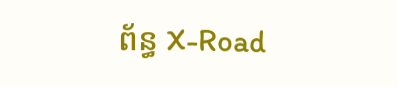ព័ន្ធ X-Road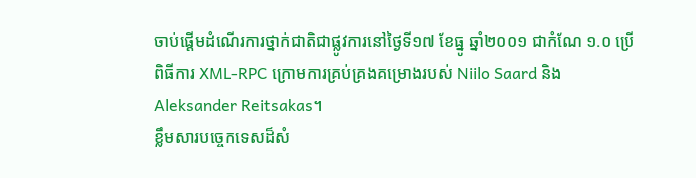ចាប់ផ្តើមដំណើរការថ្នាក់ជាតិជាផ្លូវការនៅថ្ងៃទី១៧ ខែធ្នូ ឆ្នាំ២០០១ ជាកំណែ ១.០ ប្រើពិធីការ XML-RPC ក្រោមការគ្រប់គ្រងគម្រោងរបស់ Niilo Saard និង Aleksander Reitsakas។
ខ្លឹមសារបច្ចេកទេសដ៏សំ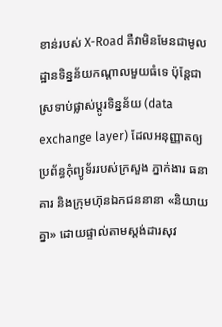ខាន់របស់ X-Road គឺវាមិនមែនជាមូលដ្ឋានទិន្នន័យកណ្តាលមួយធំទេ ប៉ុន្តែជាស្រទាប់ផ្លាស់ប្តូរទិន្នន័យ (data exchange layer) ដែលអនុញ្ញាតឲ្យប្រព័ន្ធកុំព្យូទ័ររបស់ក្រសួង ភ្នាក់ងារ ធនាគារ និងក្រុមហ៊ុនឯកជននានា «និយាយគ្នា» ដោយផ្ទាល់តាមស្តង់ដារសុវ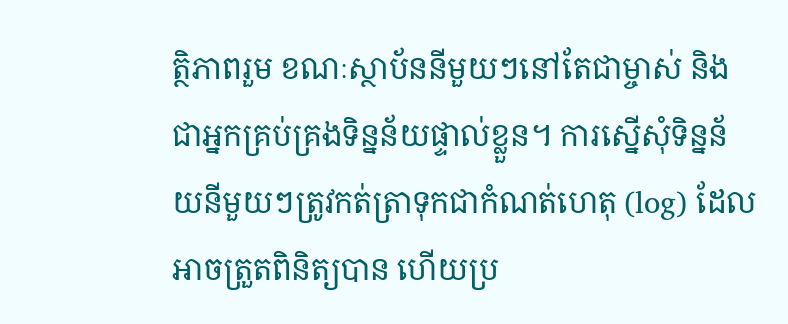ត្ថិភាពរួម ខណៈស្ថាប័ននីមួយៗនៅតែជាម្ចាស់ និងជាអ្នកគ្រប់គ្រងទិន្នន័យផ្ទាល់ខ្លួន។ ការស្នើសុំទិន្នន័យនីមួយៗត្រូវកត់ត្រាទុកជាកំណត់ហេតុ (log) ដែលអាចត្រួតពិនិត្យបាន ហើយប្រ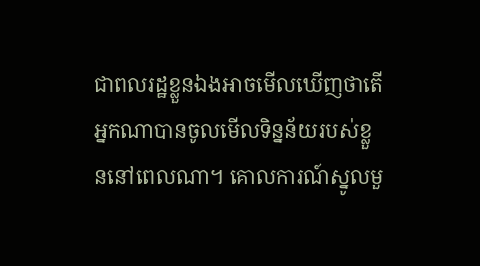ជាពលរដ្ឋខ្លួនឯងអាចមើលឃើញថាតើអ្នកណាបានចូលមើលទិន្នន័យរបស់ខ្លួននៅពេលណា។ គោលការណ៍ស្នូលមួ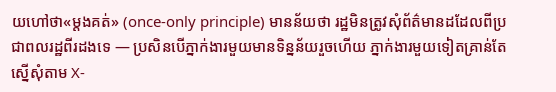យហៅថា«ម្តងគត់» (once-only principle) មានន័យថា រដ្ឋមិនត្រូវសុំព័ត៌មានដដែលពីប្រជាពលរដ្ឋពីរដងទេ — ប្រសិនបើភ្នាក់ងារមួយមានទិន្នន័យរួចហើយ ភ្នាក់ងារមួយទៀតគ្រាន់តែស្នើសុំតាម X-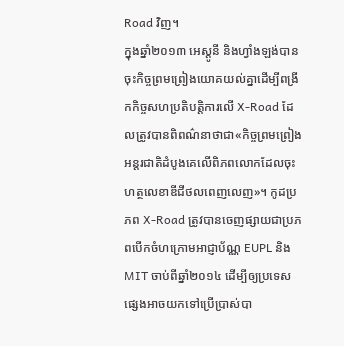Road វិញ។
ក្នុងឆ្នាំ២០១៣ អេស្តូនី និងហ្វាំងឡង់បានចុះកិច្ចព្រមព្រៀងយោគយល់គ្នាដើម្បីពង្រីកកិច្ចសហប្រតិបត្តិការលើ X-Road ដែលត្រូវបានពិពណ៌នាថាជា«កិច្ចព្រមព្រៀងអន្តរជាតិដំបូងគេលើពិភពលោកដែលចុះហត្ថលេខាឌីជីថលពេញលេញ»។ កូដប្រភព X-Road ត្រូវបានចេញផ្សាយជាប្រភពបើកចំហក្រោមអាជ្ញាប័ណ្ណ EUPL និង MIT ចាប់ពីឆ្នាំ២០១៤ ដើម្បីឲ្យប្រទេសផ្សេងអាចយកទៅប្រើប្រាស់បា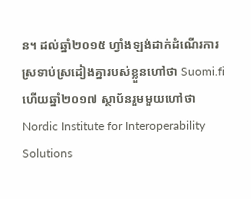ន។ ដល់ឆ្នាំ២០១៥ ហ្វាំងឡង់ដាក់ដំណើរការស្រទាប់ស្រដៀងគ្នារបស់ខ្លួនហៅថា Suomi.fi ហើយឆ្នាំ២០១៧ ស្ថាប័នរួមមួយហៅថា Nordic Institute for Interoperability Solutions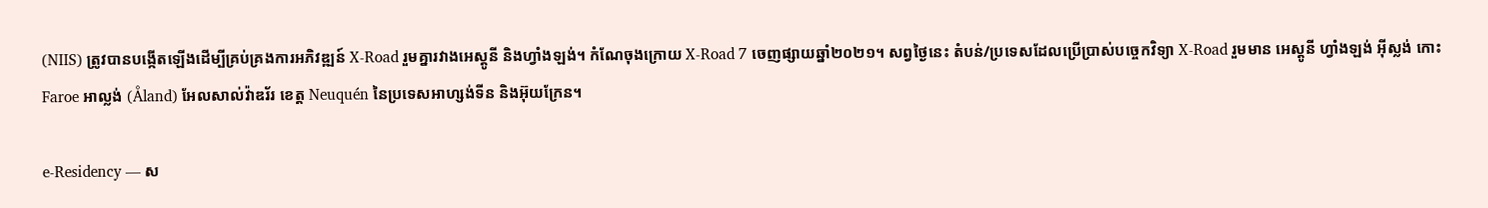(NIIS) ត្រូវបានបង្កើតឡើងដើម្បីគ្រប់គ្រងការអភិវឌ្ឍន៍ X-Road រួមគ្នារវាងអេស្តូនី និងហ្វាំងឡង់។ កំណែចុងក្រោយ X-Road 7 ចេញផ្សាយឆ្នាំ២០២១។ សព្វថ្ងៃនេះ តំបន់/ប្រទេសដែលប្រើប្រាស់បច្ចេកវិទ្យា X-Road រួមមាន អេស្តូនី ហ្វាំងឡង់ អ៊ីស្លង់ កោះ Faroe អាល្លង់ (Åland) អែលសាល់វ៉ាឌរ័រ ខេត្ត Neuquén នៃប្រទេសអាហ្សង់ទីន និងអ៊ុយក្រែន។

e-Residency — ស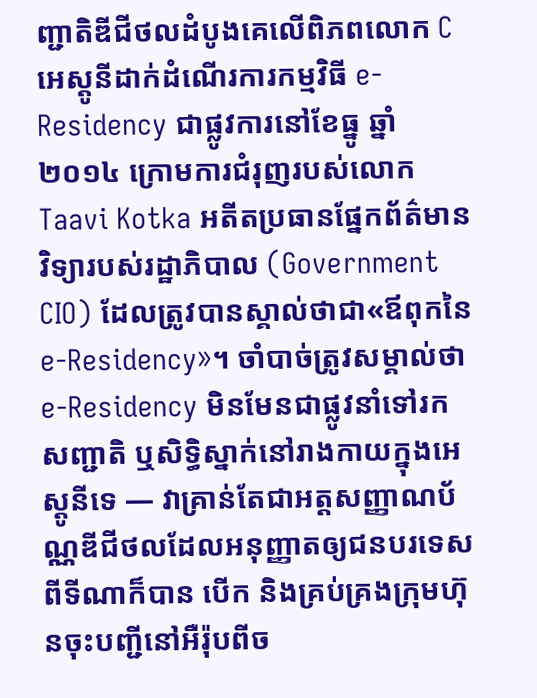ញ្ជាតិឌីជីថលដំបូងគេលើពិភពលោក C
អេស្តូនីដាក់ដំណើរការកម្មវិធី e-Residency ជាផ្លូវការនៅខែធ្នូ ឆ្នាំ២០១៤ ក្រោមការជំរុញរបស់លោក Taavi Kotka អតីតប្រធានផ្នែកព័ត៌មានវិទ្យារបស់រដ្ឋាភិបាល (Government CIO) ដែលត្រូវបានស្គាល់ថាជា«ឪពុកនៃ e-Residency»។ ចាំបាច់ត្រូវសម្គាល់ថា e-Residency មិនមែនជាផ្លូវនាំទៅរកសញ្ជាតិ ឬសិទ្ធិស្នាក់នៅរាងកាយក្នុងអេស្តូនីទេ — វាគ្រាន់តែជាអត្តសញ្ញាណប័ណ្ណឌីជីថលដែលអនុញ្ញាតឲ្យជនបរទេសពីទីណាក៏បាន បើក និងគ្រប់គ្រងក្រុមហ៊ុនចុះបញ្ជីនៅអឺរ៉ុបពីច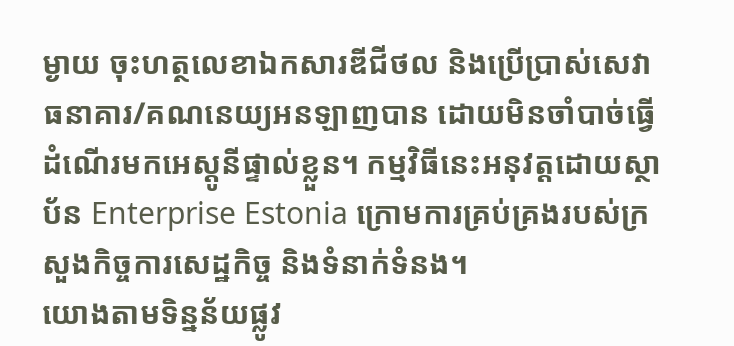ម្ងាយ ចុះហត្ថលេខាឯកសារឌីជីថល និងប្រើប្រាស់សេវាធនាគារ/គណនេយ្យអនឡាញបាន ដោយមិនចាំបាច់ធ្វើដំណើរមកអេស្តូនីផ្ទាល់ខ្លួន។ កម្មវិធីនេះអនុវត្តដោយស្ថាប័ន Enterprise Estonia ក្រោមការគ្រប់គ្រងរបស់ក្រសួងកិច្ចការសេដ្ឋកិច្ច និងទំនាក់ទំនង។
យោងតាមទិន្នន័យផ្លូវ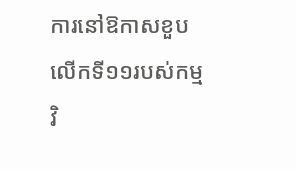ការនៅឱកាសខួបលើកទី១១របស់កម្មវិ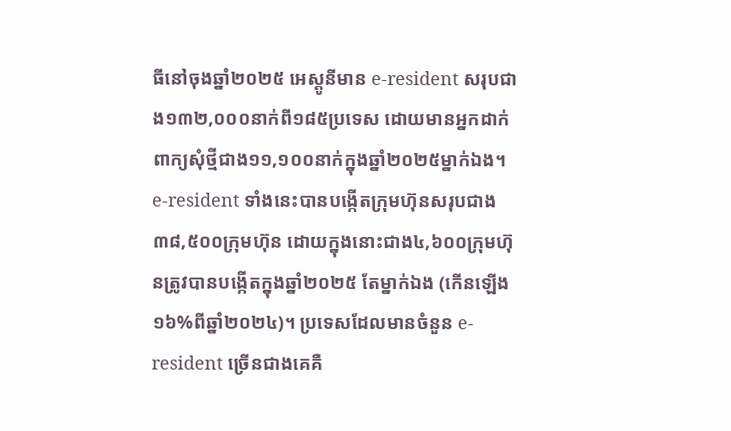ធីនៅចុងឆ្នាំ២០២៥ អេស្តូនីមាន e-resident សរុបជាង១៣២,០០០នាក់ពី១៨៥ប្រទេស ដោយមានអ្នកដាក់ពាក្យសុំថ្មីជាង១១,១០០នាក់ក្នុងឆ្នាំ២០២៥ម្នាក់ឯង។ e-resident ទាំងនេះបានបង្កើតក្រុមហ៊ុនសរុបជាង៣៨,៥០០ក្រុមហ៊ុន ដោយក្នុងនោះជាង៤,៦០០ក្រុមហ៊ុនត្រូវបានបង្កើតក្នុងឆ្នាំ២០២៥ តែម្នាក់ឯង (កើនឡើង១៦%ពីឆ្នាំ២០២៤)។ ប្រទេសដែលមានចំនួន e-resident ច្រើនជាងគេគឺ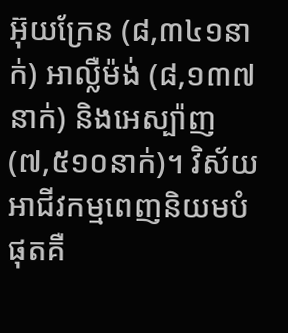អ៊ុយក្រែន (៨,៣៤១នាក់) អាល្លឺម៉ង់ (៨,១៣៧នាក់) និងអេស្ប៉ាញ (៧,៥១០នាក់)។ វិស័យអាជីវកម្មពេញនិយមបំផុតគឺ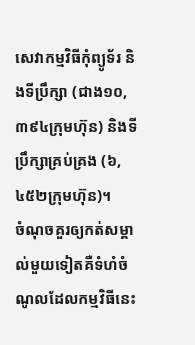សេវាកម្មវិធីកុំព្យូទ័រ និងទីប្រឹក្សា (ជាង១០,៣៩៤ក្រុមហ៊ុន) និងទីប្រឹក្សាគ្រប់គ្រង (៦,៤៥២ក្រុមហ៊ុន)។
ចំណុចគួរឲ្យកត់សម្គាល់មួយទៀតគឺទំហំចំណូលដែលកម្មវិធីនេះ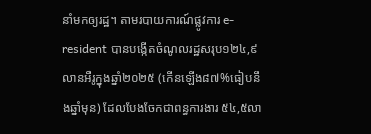នាំមកឲ្យរដ្ឋ។ តាមរបាយការណ៍ផ្លូវការ e-resident បានបង្កើតចំណូលរដ្ឋសរុប១២៤,៩លានអឺរូក្នុងឆ្នាំ២០២៥ (កើនឡើង៨៧%ធៀបនឹងឆ្នាំមុន) ដែលបែងចែកជាពន្ធការងារ ៥៤,៥លា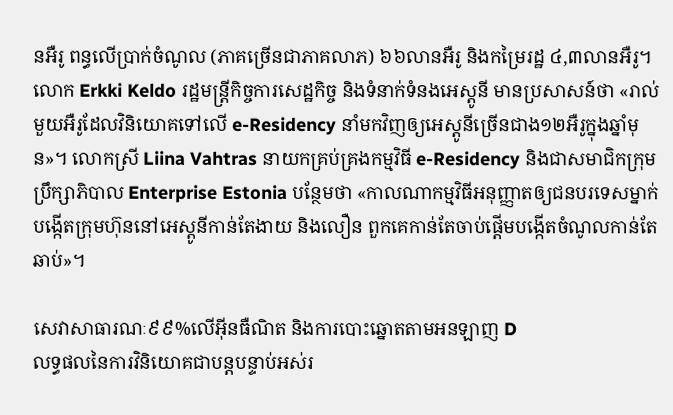នអឺរូ ពន្ធលើប្រាក់ចំណូល (ភាគច្រើនជាភាគលាភ) ៦៦លានអឺរូ និងកម្រៃរដ្ឋ ៤,៣លានអឺរូ។ លោក Erkki Keldo រដ្ឋមន្ត្រីកិច្ចការសេដ្ឋកិច្ច និងទំនាក់ទំនងអេស្តូនី មានប្រសាសន៍ថា «រាល់មួយអឺរូដែលវិនិយោគទៅលើ e-Residency នាំមកវិញឲ្យអេស្តូនីច្រើនជាង១២អឺរូក្នុងឆ្នាំមុន»។ លោកស្រី Liina Vahtras នាយកគ្រប់គ្រងកម្មវិធី e-Residency និងជាសមាជិកក្រុមប្រឹក្សាភិបាល Enterprise Estonia បន្ថែមថា «កាលណាកម្មវិធីអនុញ្ញាតឲ្យជនបរទេសម្នាក់បង្កើតក្រុមហ៊ុននៅអេស្តូនីកាន់តែងាយ និងលឿន ពួកគេកាន់តែចាប់ផ្តើមបង្កើតចំណូលកាន់តែឆាប់»។

សេវាសាធារណៈ៩៩%លើអ៊ីនធឺណិត និងការបោះឆ្នោតតាមអនឡាញ D
លទ្ធផលនៃការវិនិយោគជាបន្តបន្ទាប់អស់រ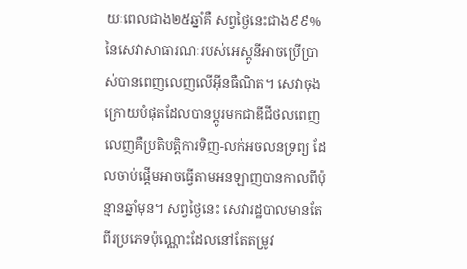យៈពេលជាង២៥ឆ្នាំគឺ សព្វថ្ងៃនេះជាង៩៩%នៃសេវាសាធារណៈរបស់អេស្តូនីអាចប្រើប្រាស់បានពេញលេញលើអ៊ីនធឺណិត។ សេវាចុងក្រោយបំផុតដែលបានប្តូរមកជាឌីជីថលពេញលេញគឺប្រតិបត្តិការទិញ-លក់អចលនទ្រព្យ ដែលចាប់ផ្តើមអាចធ្វើតាមអនឡាញបានកាលពីប៉ុន្មានឆ្នាំមុន។ សព្វថ្ងៃនេះ សេវារដ្ឋបាលមានតែពីរប្រភេទប៉ុណ្ណោះដែលនៅតែតម្រូវ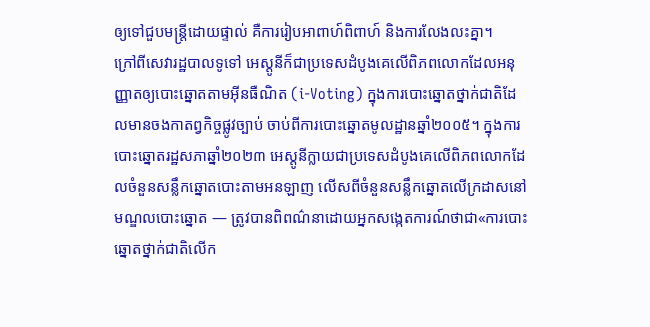ឲ្យទៅជួបមន្ត្រីដោយផ្ទាល់ គឺការរៀបអាពាហ៍ពិពាហ៍ និងការលែងលះគ្នា។
ក្រៅពីសេវារដ្ឋបាលទូទៅ អេស្តូនីក៏ជាប្រទេសដំបូងគេលើពិភពលោកដែលអនុញ្ញាតឲ្យបោះឆ្នោតតាមអ៊ីនធឺណិត (i-Voting) ក្នុងការបោះឆ្នោតថ្នាក់ជាតិដែលមានចងកាតព្វកិច្ចផ្លូវច្បាប់ ចាប់ពីការបោះឆ្នោតមូលដ្ឋានឆ្នាំ២០០៥។ ក្នុងការបោះឆ្នោតរដ្ឋសភាឆ្នាំ២០២៣ អេស្តូនីក្លាយជាប្រទេសដំបូងគេលើពិភពលោកដែលចំនួនសន្លឹកឆ្នោតបោះតាមអនឡាញ លើសពីចំនួនសន្លឹកឆ្នោតលើក្រដាសនៅមណ្ឌលបោះឆ្នោត — ត្រូវបានពិពណ៌នាដោយអ្នកសង្កេតការណ៍ថាជា«ការបោះឆ្នោតថ្នាក់ជាតិលើក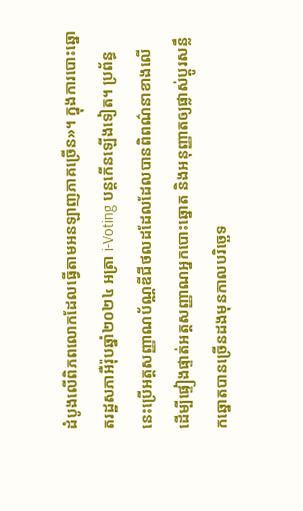ដំបូងលើពិភពលោកដែលធ្វើតាមអនឡាញភាគច្រើន»។ ក្នុងការបោះឆ្នោតរដ្ឋសភាអឺរ៉ុបឆ្នាំ២០២៤ អត្រា i-Voting បន្តកើនឡើងទៀត។ ប្រព័ន្ធនេះប្រើអត្តសញ្ញាណប័ណ្ណឌីជីថលដដែលដែលបានពិពណ៌នាខាងលើ ដើម្បីផ្ទៀងផ្ទាត់អត្តសញ្ញាណអ្នកបោះឆ្នោត និងអនុញ្ញាតឲ្យផ្លាស់ប្តូរសន្លឹកឆ្នោតបានច្រើនដងមុនកាលបរិច្ឆេទ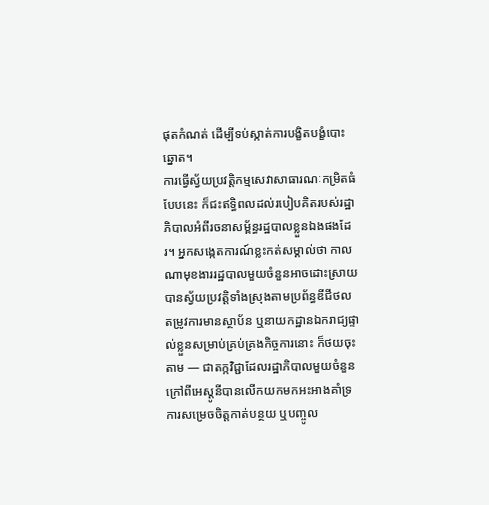ផុតកំណត់ ដើម្បីទប់ស្កាត់ការបង្ខិតបង្ខំបោះឆ្នោត។
ការធ្វើស្វ័យប្រវត្តិកម្មសេវាសាធារណៈកម្រិតធំបែបនេះ ក៏ជះឥទ្ធិពលដល់របៀបគិតរបស់រដ្ឋាភិបាលអំពីរចនាសម្ព័ន្ធរដ្ឋបាលខ្លួនឯងផងដែរ។ អ្នកសង្កេតការណ៍ខ្លះកត់សម្គាល់ថា កាលណាមុខងាររដ្ឋបាលមួយចំនួនអាចដោះស្រាយបានស្វ័យប្រវត្តិទាំងស្រុងតាមប្រព័ន្ធឌីជីថល តម្រូវការមានស្ថាប័ន ឬនាយកដ្ឋានឯករាជ្យផ្ទាល់ខ្លួនសម្រាប់គ្រប់គ្រងកិច្ចការនោះ ក៏ថយចុះតាម — ជាតក្កវិជ្ជាដែលរដ្ឋាភិបាលមួយចំនួនក្រៅពីអេស្តូនីបានលើកយកមកអះអាងគាំទ្រការសម្រេចចិត្តកាត់បន្ថយ ឬបញ្ចូល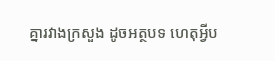គ្នារវាងក្រសួង ដូចអត្ថបទ ហេតុអ្វីប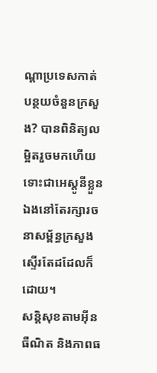ណ្ដាប្រទេសកាត់បន្ថយចំនួនក្រសួង? បានពិនិត្យលម្អិតរួចមកហើយ ទោះជាអេស្តូនីខ្លួនឯងនៅតែរក្សារចនាសម្ព័ន្ធក្រសួងស្ទើរតែដដែលក៏ដោយ។
សន្តិសុខតាមអ៊ីនធឺណិត និងភាពធ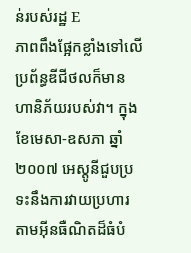ន់របស់រដ្ឋ E
ភាពពឹងផ្អែកខ្លាំងទៅលើប្រព័ន្ធឌីជីថលក៏មានហានិភ័យរបស់វា។ ក្នុងខែមេសា-ឧសភា ឆ្នាំ២០០៧ អេស្តូនីជួបប្រទះនឹងការវាយប្រហារតាមអ៊ីនធឺណិតដ៏ធំបំ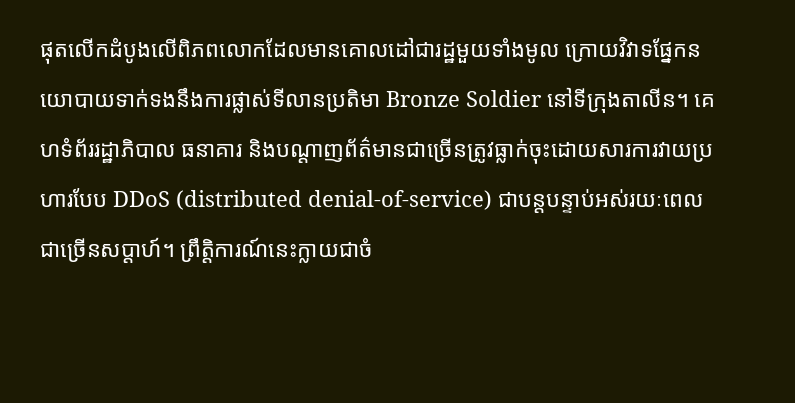ផុតលើកដំបូងលើពិភពលោកដែលមានគោលដៅជារដ្ឋមួយទាំងមូល ក្រោយវិវាទផ្នែកនយោបាយទាក់ទងនឹងការផ្លាស់ទីលានប្រតិមា Bronze Soldier នៅទីក្រុងតាលីន។ គេហទំព័ររដ្ឋាភិបាល ធនាគារ និងបណ្តាញព័ត៌មានជាច្រើនត្រូវធ្លាក់ចុះដោយសារការវាយប្រហារបែប DDoS (distributed denial-of-service) ជាបន្តបន្ទាប់អស់រយៈពេលជាច្រើនសប្តាហ៍។ ព្រឹត្តិការណ៍នេះក្លាយជាចំ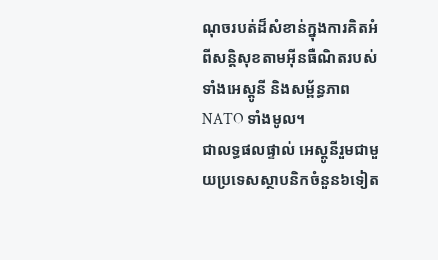ណុចរបត់ដ៏សំខាន់ក្នុងការគិតអំពីសន្តិសុខតាមអ៊ីនធឺណិតរបស់ទាំងអេស្តូនី និងសម្ព័ន្ធភាព NATO ទាំងមូល។
ជាលទ្ធផលផ្ទាល់ អេស្តូនីរួមជាមួយប្រទេសស្ថាបនិកចំនួន៦ទៀត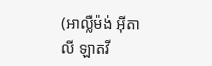(អាល្លឺម៉ង់ អ៊ីតាលី ឡាតវី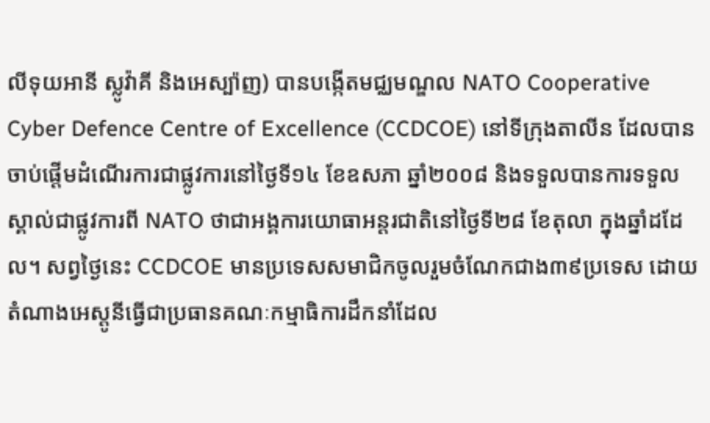លីទុយអានី ស្លូវ៉ាគី និងអេស្ប៉ាញ) បានបង្កើតមជ្ឈមណ្ឌល NATO Cooperative Cyber Defence Centre of Excellence (CCDCOE) នៅទីក្រុងតាលីន ដែលបានចាប់ផ្តើមដំណើរការជាផ្លូវការនៅថ្ងៃទី១៤ ខែឧសភា ឆ្នាំ២០០៨ និងទទួលបានការទទួលស្គាល់ជាផ្លូវការពី NATO ថាជាអង្គការយោធាអន្តរជាតិនៅថ្ងៃទី២៨ ខែតុលា ក្នុងឆ្នាំដដែល។ សព្វថ្ងៃនេះ CCDCOE មានប្រទេសសមាជិកចូលរួមចំណែកជាង៣៩ប្រទេស ដោយតំណាងអេស្តូនីធ្វើជាប្រធានគណៈកម្មាធិការដឹកនាំដែល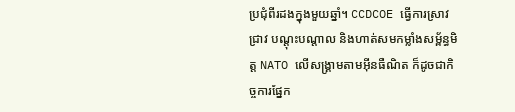ប្រជុំពីរដងក្នុងមួយឆ្នាំ។ CCDCOE ធ្វើការស្រាវជ្រាវ បណ្តុះបណ្តាល និងហាត់សមកម្លាំងសម្ព័ន្ធមិត្ត NATO លើសង្គ្រាមតាមអ៊ីនធឺណិត ក៏ដូចជាកិច្ចការផ្នែក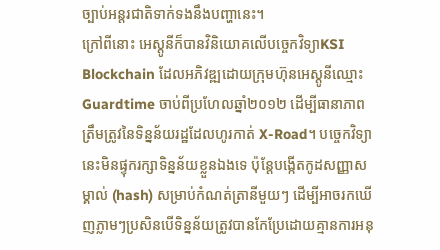ច្បាប់អន្តរជាតិទាក់ទងនឹងបញ្ហានេះ។
ក្រៅពីនោះ អេស្តូនីក៏បានវិនិយោគលើបច្ចេកវិទ្យាKSI Blockchain ដែលអភិវឌ្ឍដោយក្រុមហ៊ុនអេស្តូនីឈ្មោះ Guardtime ចាប់ពីប្រហែលឆ្នាំ២០១២ ដើម្បីធានាភាពត្រឹមត្រូវនៃទិន្នន័យរដ្ឋដែលហូរកាត់ X-Road។ បច្ចេកវិទ្យានេះមិនផ្ទុករក្សាទិន្នន័យខ្លួនឯងទេ ប៉ុន្តែបង្កើតកូដសញ្ញាសម្គាល់ (hash) សម្រាប់កំណត់ត្រានីមួយៗ ដើម្បីអាចរកឃើញភ្លាមៗប្រសិនបើទិន្នន័យត្រូវបានកែប្រែដោយគ្មានការអនុ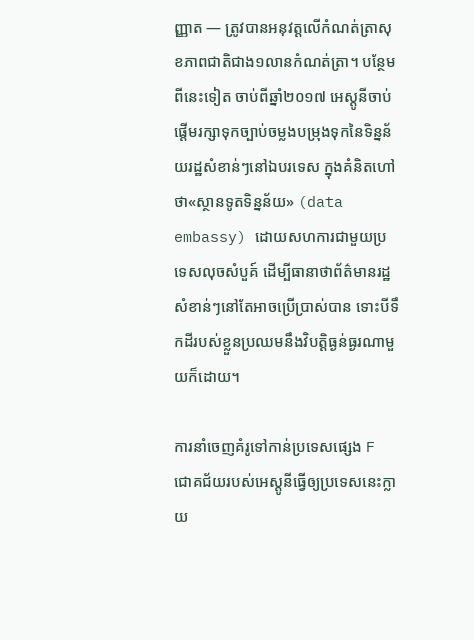ញ្ញាត — ត្រូវបានអនុវត្តលើកំណត់ត្រាសុខភាពជាតិជាង១លានកំណត់ត្រា។ បន្ថែមពីនេះទៀត ចាប់ពីឆ្នាំ២០១៧ អេស្តូនីចាប់ផ្តើមរក្សាទុកច្បាប់ចម្លងបម្រុងទុកនៃទិន្នន័យរដ្ឋសំខាន់ៗនៅឯបរទេស ក្នុងគំនិតហៅថា«ស្ថានទូតទិន្នន័យ» (data embassy) ដោយសហការជាមួយប្រទេសលុចសំបួគ៍ ដើម្បីធានាថាព័ត៌មានរដ្ឋសំខាន់ៗនៅតែអាចប្រើប្រាស់បាន ទោះបីទឹកដីរបស់ខ្លួនប្រឈមនឹងវិបត្តិធ្ងន់ធ្ងរណាមួយក៏ដោយ។

ការនាំចេញគំរូទៅកាន់ប្រទេសផ្សេង F
ជោគជ័យរបស់អេស្តូនីធ្វើឲ្យប្រទេសនេះក្លាយ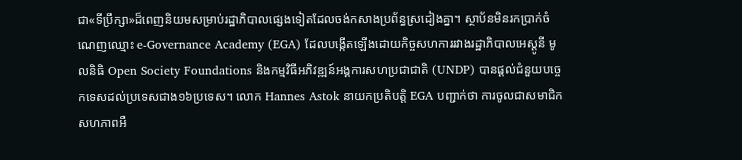ជា«ទីប្រឹក្សា»ដ៏ពេញនិយមសម្រាប់រដ្ឋាភិបាលផ្សេងទៀតដែលចង់កសាងប្រព័ន្ធស្រដៀងគ្នា។ ស្ថាប័នមិនរកប្រាក់ចំណេញឈ្មោះ e-Governance Academy (EGA) ដែលបង្កើតឡើងដោយកិច្ចសហការរវាងរដ្ឋាភិបាលអេស្តូនី មូលនិធិ Open Society Foundations និងកម្មវិធីអភិវឌ្ឍន៍អង្គការសហប្រជាជាតិ (UNDP) បានផ្តល់ជំនួយបច្ចេកទេសដល់ប្រទេសជាង១៦ប្រទេស។ លោក Hannes Astok នាយកប្រតិបត្តិ EGA បញ្ជាក់ថា ការចូលជាសមាជិកសហភាពអឺ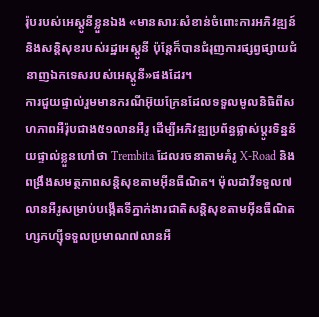រ៉ុបរបស់អេស្តូនីខ្លួនឯង «មានសារៈសំខាន់ចំពោះការអភិវឌ្ឍន៍ និងសន្តិសុខរបស់រដ្ឋអេស្តូនី ប៉ុន្តែក៏បានជំរុញការផ្សព្វផ្សាយជំនាញឯកទេសរបស់អេស្តូនី»ផងដែរ។
ការជួយផ្ទាល់រួមមានករណីអ៊ុយក្រែនដែលទទួលមូលនិធិពីសហភាពអឺរ៉ុបជាង៥១លានអឺរូ ដើម្បីអភិវឌ្ឍប្រព័ន្ធផ្លាស់ប្តូរទិន្នន័យផ្ទាល់ខ្លួនហៅថា Trembita ដែលរចនាតាមគំរូ X-Road និងពង្រឹងសមត្ថភាពសន្តិសុខតាមអ៊ីនធឺណិត។ ម៉ុលដាវីទទួល៧លានអឺរូសម្រាប់បង្កើតទីភ្នាក់ងារជាតិសន្តិសុខតាមអ៊ីនធឺណិត ហ្សកហ្ស៊ីទទួលប្រមាណ៧លានអឺ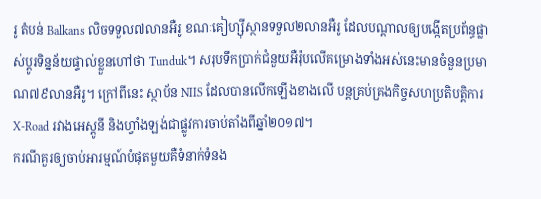រូ តំបន់ Balkans លិចទទួល៧លានអឺរូ ខណៈគៀហ្ស៊ីស្ថានទទួល២លានអឺរូ ដែលបណ្តាលឲ្យបង្កើតប្រព័ន្ធផ្លាស់ប្តូរទិន្នន័យផ្ទាល់ខ្លួនហៅថា Tunduk។ សរុបទឹកប្រាក់ជំនួយអឺរ៉ុបលើគម្រោងទាំងអស់នេះមានចំនួនប្រមាណ៧៩លានអឺរូ។ ក្រៅពីនេះ ស្ថាប័ន NIIS ដែលបានលើកឡើងខាងលើ បន្តគ្រប់គ្រងកិច្ចសហប្រតិបត្តិការ X-Road រវាងអេស្តូនី និងហ្វាំងឡង់ជាផ្លូវការចាប់តាំងពីឆ្នាំ២០១៧។
ករណីគួរឲ្យចាប់អារម្មណ៍បំផុតមួយគឺទំនាក់ទំនង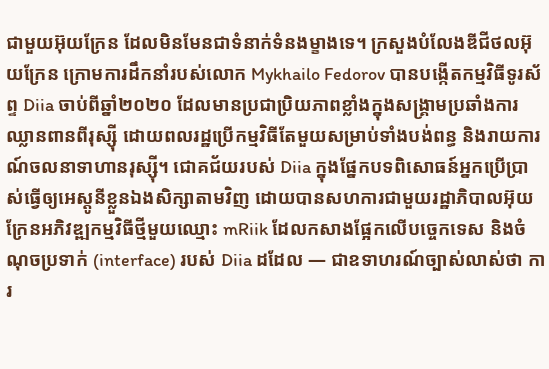ជាមួយអ៊ុយក្រែន ដែលមិនមែនជាទំនាក់ទំនងម្ខាងទេ។ ក្រសួងបំលែងឌីជីថលអ៊ុយក្រែន ក្រោមការដឹកនាំរបស់លោក Mykhailo Fedorov បានបង្កើតកម្មវិធីទូរស័ព្ទ Diia ចាប់ពីឆ្នាំ២០២០ ដែលមានប្រជាប្រិយភាពខ្លាំងក្នុងសង្គ្រាមប្រឆាំងការឈ្លានពានពីរុស្ស៊ី ដោយពលរដ្ឋប្រើកម្មវិធីតែមួយសម្រាប់ទាំងបង់ពន្ធ និងរាយការណ៍ចលនាទាហានរុស្ស៊ី។ ជោគជ័យរបស់ Diia ក្នុងផ្នែកបទពិសោធន៍អ្នកប្រើប្រាស់ធ្វើឲ្យអេស្តូនីខ្លួនឯងសិក្សាតាមវិញ ដោយបានសហការជាមួយរដ្ឋាភិបាលអ៊ុយក្រែនអភិវឌ្ឍកម្មវិធីថ្មីមួយឈ្មោះ mRiik ដែលកសាងផ្អែកលើបច្ចេកទេស និងចំណុចប្រទាក់ (interface) របស់ Diia ដដែល — ជាឧទាហរណ៍ច្បាស់លាស់ថា ការ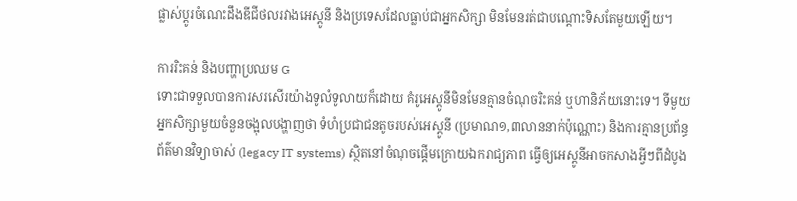ផ្លាស់ប្តូរចំណេះដឹងឌីជីថលរវាងអេស្តូនី និងប្រទេសដែលធ្លាប់ជាអ្នកសិក្សា មិនមែនរត់ជាបណ្តោះទិសតែមួយឡើយ។

ការរិះគន់ និងបញ្ហាប្រឈម G
ទោះជាទទួលបានការសរសើរយ៉ាងទូលំទូលាយក៏ដោយ គំរូអេស្តូនីមិនមែនគ្មានចំណុចរិះគន់ ឬហានិភ័យនោះទេ។ ទីមួយ អ្នកសិក្សាមួយចំនួនចង្អុលបង្ហាញថា ទំហំប្រជាជនតូចរបស់អេស្តូនី (ប្រមាណ១,៣លាននាក់ប៉ុណ្ណោះ) និងការគ្មានប្រព័ន្ធព័ត៌មានវិទ្យាចាស់ (legacy IT systems) ស្ថិតនៅចំណុចផ្តើមក្រោយឯករាជ្យភាព ធ្វើឲ្យអេស្តូនីអាចកសាងអ្វីៗពីដំបូង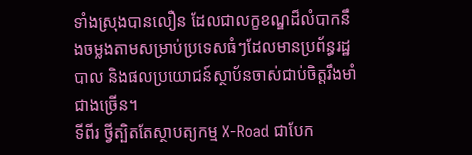ទាំងស្រុងបានលឿន ដែលជាលក្ខខណ្ឌដ៏លំបាកនឹងចម្លងតាមសម្រាប់ប្រទេសធំៗដែលមានប្រព័ន្ធរដ្ឋបាល និងផលប្រយោជន៍ស្ថាប័នចាស់ជាប់ចិត្តរឹងមាំជាងច្រើន។
ទីពីរ ថ្វីត្បិតតែស្ថាបត្យកម្ម X-Road ជាបែក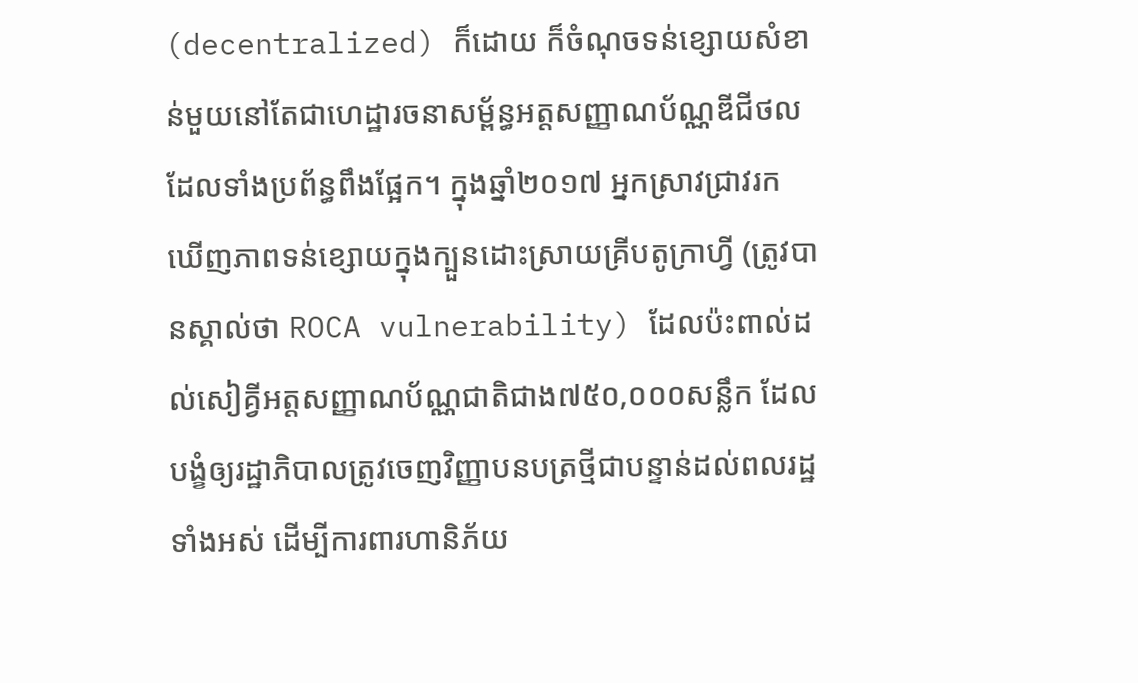(decentralized) ក៏ដោយ ក៏ចំណុចទន់ខ្សោយសំខាន់មួយនៅតែជាហេដ្ឋារចនាសម្ព័ន្ធអត្តសញ្ញាណប័ណ្ណឌីជីថលដែលទាំងប្រព័ន្ធពឹងផ្អែក។ ក្នុងឆ្នាំ២០១៧ អ្នកស្រាវជ្រាវរកឃើញភាពទន់ខ្សោយក្នុងក្បួនដោះស្រាយគ្រីបតូក្រាហ្វី (ត្រូវបានស្គាល់ថា ROCA vulnerability) ដែលប៉ះពាល់ដល់សៀគ្វីអត្តសញ្ញាណប័ណ្ណជាតិជាង៧៥០,០០០សន្លឹក ដែលបង្ខំឲ្យរដ្ឋាភិបាលត្រូវចេញវិញ្ញាបនបត្រថ្មីជាបន្ទាន់ដល់ពលរដ្ឋទាំងអស់ ដើម្បីការពារហានិភ័យ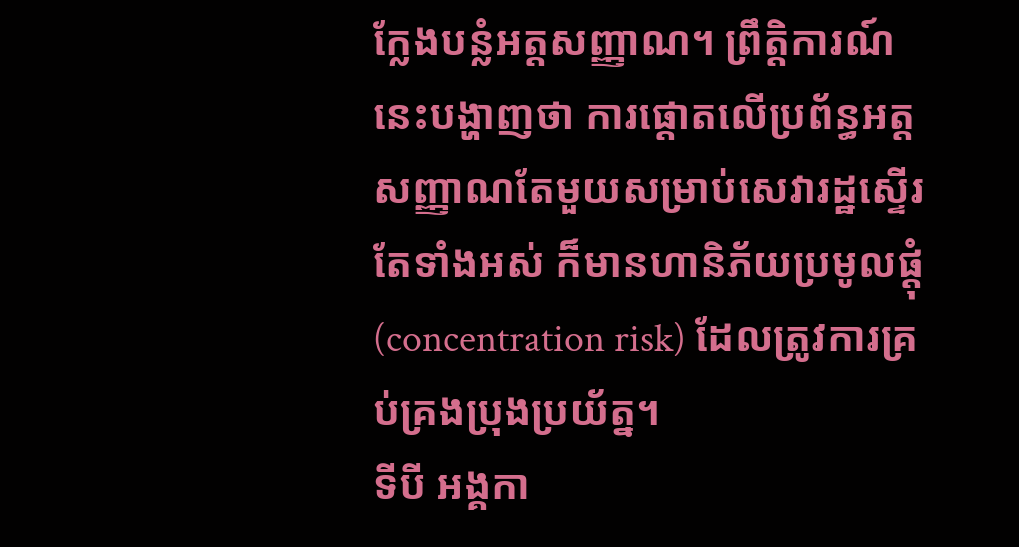ក្លែងបន្លំអត្តសញ្ញាណ។ ព្រឹត្តិការណ៍នេះបង្ហាញថា ការផ្ដោតលើប្រព័ន្ធអត្តសញ្ញាណតែមួយសម្រាប់សេវារដ្ឋស្ទើរតែទាំងអស់ ក៏មានហានិភ័យប្រមូលផ្តុំ (concentration risk) ដែលត្រូវការគ្រប់គ្រងប្រុងប្រយ័ត្ន។
ទីបី អង្គកា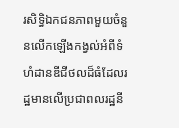រសិទ្ធិឯកជនភាពមួយចំនួនលើកឡើងកង្វល់អំពីទំហំដានឌីជីថលដ៏ធំដែលរដ្ឋមានលើប្រជាពលរដ្ឋនី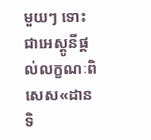មួយៗ ទោះជាអេស្តូនីផ្តល់លក្ខណៈពិសេស«ដានទិ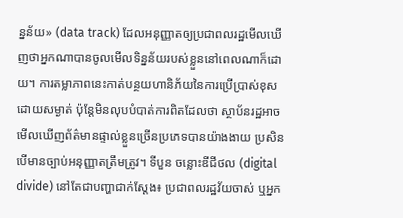ន្នន័យ» (data track) ដែលអនុញ្ញាតឲ្យប្រជាពលរដ្ឋមើលឃើញថាអ្នកណាបានចូលមើលទិន្នន័យរបស់ខ្លួននៅពេលណាក៏ដោយ។ ការតម្លាភាពនេះកាត់បន្ថយហានិភ័យនៃការប្រើប្រាស់ខុសដោយសម្ងាត់ ប៉ុន្តែមិនលុបបំបាត់ការពិតដែលថា ស្ថាប័នរដ្ឋអាចមើលឃើញព័ត៌មានផ្ទាល់ខ្លួនច្រើនប្រភេទបានយ៉ាងងាយ ប្រសិនបើមានច្បាប់អនុញ្ញាតត្រឹមត្រូវ។ ទីបួន ចន្លោះឌីជីថល (digital divide) នៅតែជាបញ្ហាជាក់ស្តែង៖ ប្រជាពលរដ្ឋវ័យចាស់ ឬអ្នក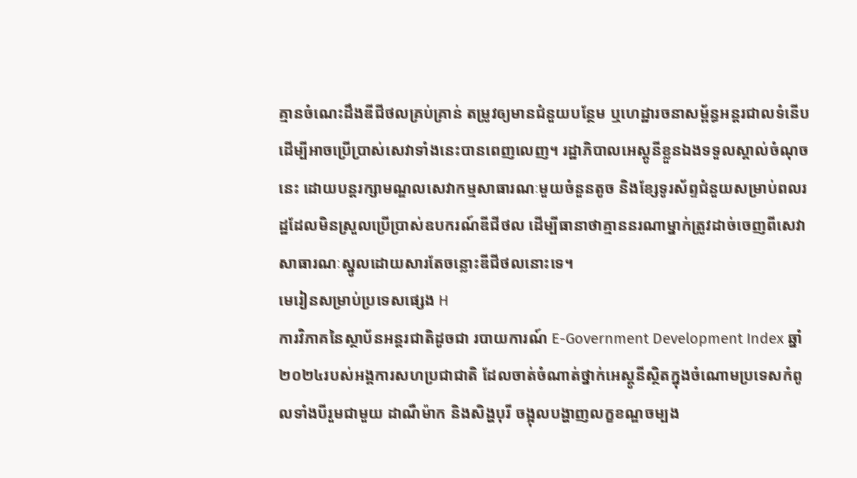គ្មានចំណេះដឹងឌីជីថលគ្រប់គ្រាន់ តម្រូវឲ្យមានជំនួយបន្ថែម ឬហេដ្ឋារចនាសម្ព័ន្ធអន្តរជាលទំនើប ដើម្បីអាចប្រើប្រាស់សេវាទាំងនេះបានពេញលេញ។ រដ្ឋាភិបាលអេស្តូនីខ្លួនឯងទទួលស្គាល់ចំណុចនេះ ដោយបន្តរក្សាមណ្ឌលសេវាកម្មសាធារណៈមួយចំនួនតូច និងខ្សែទូរស័ព្ទជំនួយសម្រាប់ពលរដ្ឋដែលមិនស្រួលប្រើប្រាស់ឧបករណ៍ឌីជីថល ដើម្បីធានាថាគ្មាននរណាម្នាក់ត្រូវដាច់ចេញពីសេវាសាធារណៈស្នូលដោយសារតែចន្លោះឌីជីថលនោះទេ។
មេរៀនសម្រាប់ប្រទេសផ្សេង H
ការវិភាគនៃស្ថាប័នអន្តរជាតិដូចជា របាយការណ៍ E-Government Development Index ឆ្នាំ២០២៤របស់អង្គការសហប្រជាជាតិ ដែលចាត់ចំណាត់ថ្នាក់អេស្តូនីស្ថិតក្នុងចំណោមប្រទេសកំពូលទាំងបីរួមជាមួយ ដាណឺម៉ាក និងសិង្ហបុរី ចង្អុលបង្ហាញលក្ខខណ្ឌចម្បង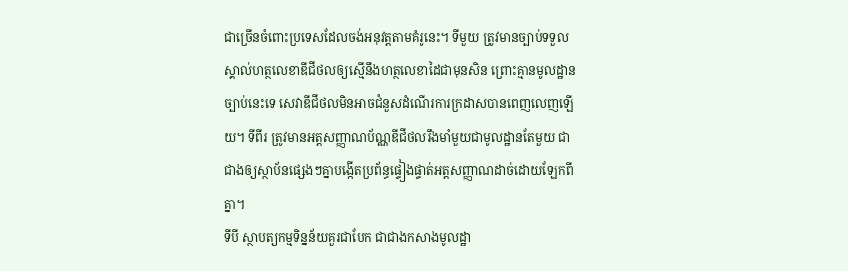ជាច្រើនចំពោះប្រទេសដែលចង់អនុវត្តតាមគំរូនេះ។ ទីមួយ ត្រូវមានច្បាប់ទទួលស្គាល់ហត្ថលេខាឌីជីថលឲ្យស្មើនឹងហត្ថលេខាដៃជាមុនសិន ព្រោះគ្មានមូលដ្ឋានច្បាប់នេះទេ សេវាឌីជីថលមិនអាចជំនួសដំណើរការក្រដាសបានពេញលេញឡើយ។ ទីពីរ ត្រូវមានអត្តសញ្ញាណប័ណ្ណឌីជីថលរឹងមាំមួយជាមូលដ្ឋានតែមួយ ជាជាងឲ្យស្ថាប័នផ្សេងៗគ្នាបង្កើតប្រព័ន្ធផ្ទៀងផ្ទាត់អត្តសញ្ញាណដាច់ដោយឡែកពីគ្នា។
ទីបី ស្ថាបត្យកម្មទិន្នន័យគួរជាបែក ជាជាងកសាងមូលដ្ឋា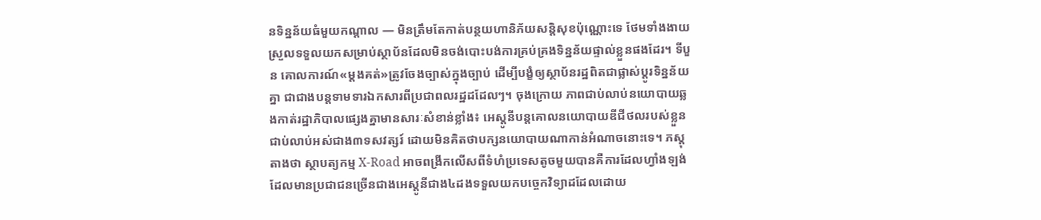នទិន្នន័យធំមួយកណ្តាល — មិនត្រឹមតែកាត់បន្ថយហានិភ័យសន្តិសុខប៉ុណ្ណោះទេ ថែមទាំងងាយស្រួលទទួលយកសម្រាប់ស្ថាប័នដែលមិនចង់បោះបង់ការគ្រប់គ្រងទិន្នន័យផ្ទាល់ខ្លួនផងដែរ។ ទីបួន គោលការណ៍«ម្តងគត់»ត្រូវចែងច្បាស់ក្នុងច្បាប់ ដើម្បីបង្ខំឲ្យស្ថាប័នរដ្ឋពិតជាផ្លាស់ប្តូរទិន្នន័យគ្នា ជាជាងបន្តទាមទារឯកសារពីប្រជាពលរដ្ឋដដែលៗ។ ចុងក្រោយ ភាពជាប់លាប់នយោបាយឆ្លងកាត់រដ្ឋាភិបាលផ្សេងគ្នាមានសារៈសំខាន់ខ្លាំង៖ អេស្តូនីបន្តគោលនយោបាយឌីជីថលរបស់ខ្លួនជាប់លាប់អស់ជាង៣ទសវត្សរ៍ ដោយមិនគិតថាបក្សនយោបាយណាកាន់អំណាចនោះទេ។ ភស្តុតាងថា ស្ថាបត្យកម្ម X-Road អាចពង្រីកលើសពីទំហំប្រទេសតូចមួយបានគឺការដែលហ្វាំងឡង់ដែលមានប្រជាជនច្រើនជាងអេស្តូនីជាង៤ដងទទួលយកបច្ចេកវិទ្យាដដែលដោយ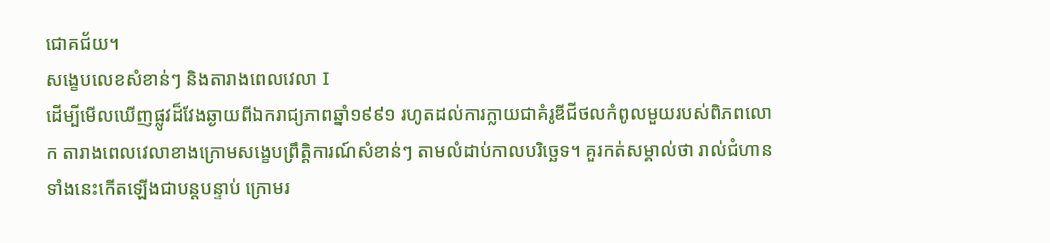ជោគជ័យ។
សង្ខេបលេខសំខាន់ៗ និងតារាងពេលវេលា I
ដើម្បីមើលឃើញផ្លូវដ៏វែងឆ្ងាយពីឯករាជ្យភាពឆ្នាំ១៩៩១ រហូតដល់ការក្លាយជាគំរូឌីជីថលកំពូលមួយរបស់ពិភពលោក តារាងពេលវេលាខាងក្រោមសង្ខេបព្រឹត្តិការណ៍សំខាន់ៗ តាមលំដាប់កាលបរិច្ឆេទ។ គួរកត់សម្គាល់ថា រាល់ជំហានទាំងនេះកើតឡើងជាបន្តបន្ទាប់ ក្រោមរ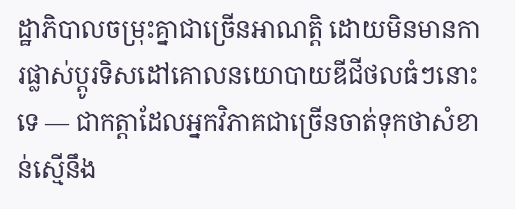ដ្ឋាភិបាលចម្រុះគ្នាជាច្រើនអាណត្តិ ដោយមិនមានការផ្លាស់ប្តូរទិសដៅគោលនយោបាយឌីជីថលធំៗនោះទេ — ជាកត្តាដែលអ្នកវិភាគជាច្រើនចាត់ទុកថាសំខាន់ស្មើនឹង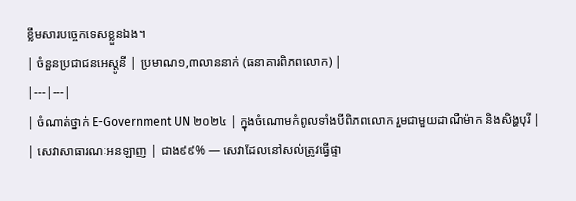ខ្លឹមសារបច្ចេកទេសខ្លួនឯង។
| ចំនួនប្រជាជនអេស្តូនី | ប្រមាណ១,៣លាននាក់ (ធនាគារពិភពលោក) |
|---|---|
| ចំណាត់ថ្នាក់ E-Government UN ២០២៤ | ក្នុងចំណោមកំពូលទាំងបីពិភពលោក រួមជាមួយដាណឺម៉ាក និងសិង្ហបុរី |
| សេវាសាធារណៈអនឡាញ | ជាង៩៩% — សេវាដែលនៅសល់ត្រូវធ្វើផ្ទា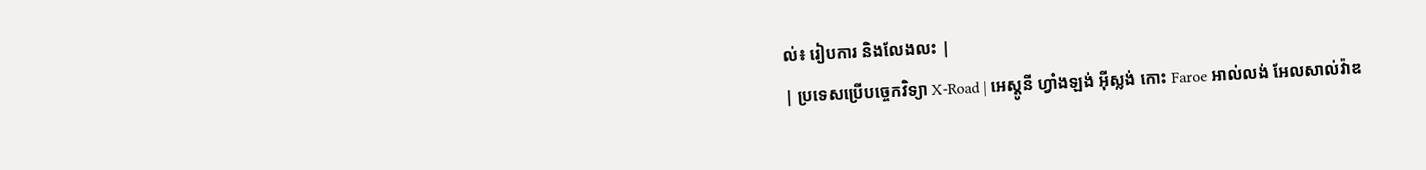ល់៖ រៀបការ និងលែងលះ |
| ប្រទេសប្រើបច្ចេកវិទ្យា X-Road | អេស្តូនី ហ្វាំងឡង់ អ៊ីស្លង់ កោះ Faroe អាល់លង់ អែលសាល់វ៉ាឌ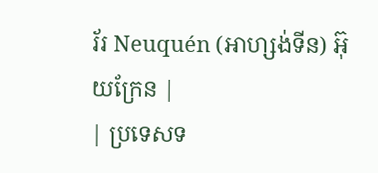រ័រ Neuquén (អាហ្សង់ទីន) អ៊ុយក្រែន |
| ប្រទេសទ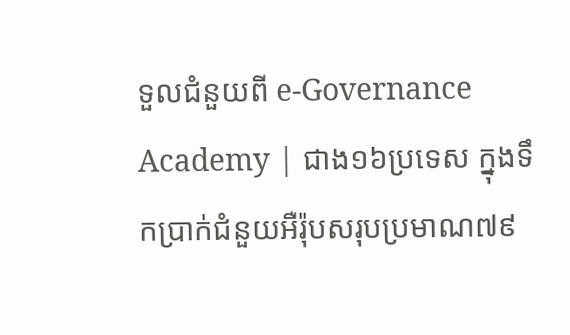ទួលជំនួយពី e-Governance Academy | ជាង១៦ប្រទេស ក្នុងទឹកប្រាក់ជំនួយអឺរ៉ុបសរុបប្រមាណ៧៩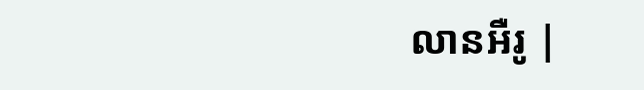លានអឺរូ |